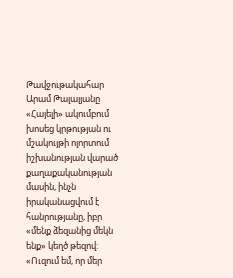Թավջութակահար Արամ Թալալյանը «Հայելի» ակումբում խոսեց կրթության ու մշակույթի ոլորտում իշխանության վարած քաղաքականության մասին, ինչն իրականացվում է հանրությանը, իբր «մենք ձեզանից մեկն ենք» կեղծ թեզով:
«Ուզում եմ, որ մեր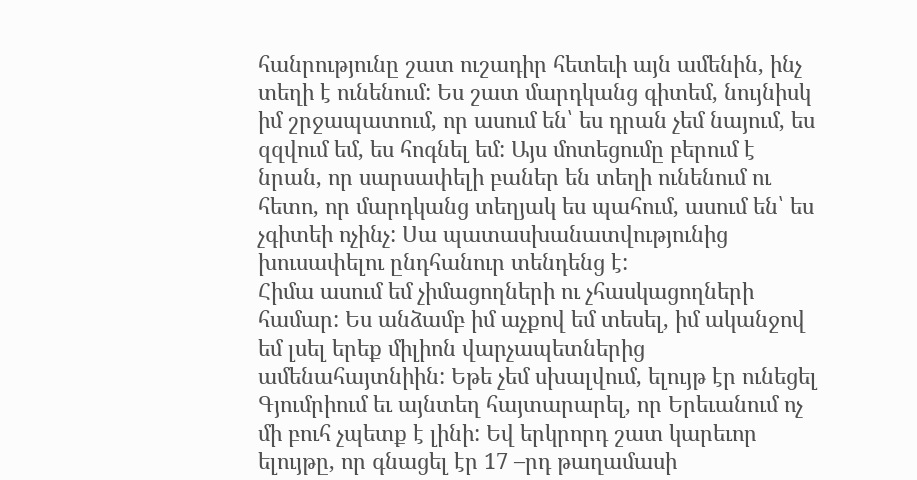հանրությունը շատ ուշադիր հետեւի այն ամենին, ինչ տեղի է ունենում: Ես շատ մարդկանց գիտեմ, նույնիսկ իմ շրջապատում, որ ասում են՝ ես դրան չեմ նայում, ես զզվում եմ, ես հոգնել եմ: Այս մոտեցումը բերում է նրան, որ սարսափելի բաներ են տեղի ունենում ու հետո, որ մարդկանց տեղյակ ես պահում, ասում են՝ ես չգիտեի ոչինչ: Սա պատասխանատվությունից խուսափելու ընդհանուր տենդենց է:
Հիմա ասում եմ չիմացողների ու չհասկացողների համար: Ես անձամբ իմ աչքով եմ տեսել, իմ ականջով եմ լսել երեք միլիոն վարչապետներից ամենահայտնիին: Եթե չեմ սխալվում, ելույթ էր ունեցել Գյումրիում եւ այնտեղ հայտարարել, որ Երեւանում ոչ մի բուհ չպետք է լինի: Եվ երկրորդ շատ կարեւոր ելույթը, որ գնացել էր 17 –րդ թաղամասի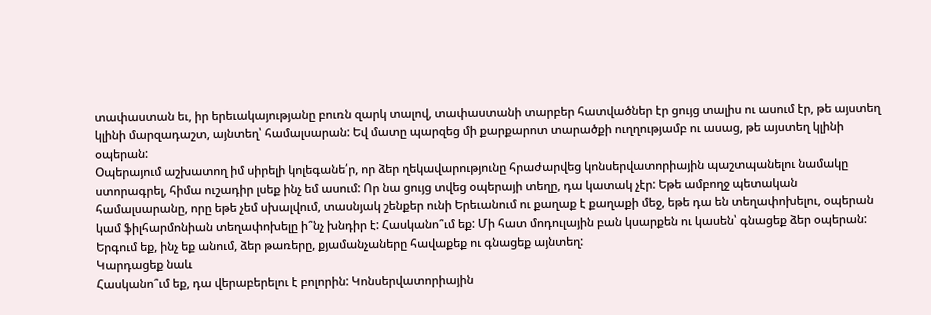տափաստան եւ, իր երեւակայությանը բուռն զարկ տալով, տափաստանի տարբեր հատվածներ էր ցույց տալիս ու ասում էր, թե այստեղ կլինի մարզադաշտ, այնտեղ՝ համալսարան: Եվ մատը պարզեց մի քարքարոտ տարածքի ուղղությամբ ու ասաց, թե այստեղ կլինի օպերան:
Օպերայում աշխատող իմ սիրելի կոլեգանե՛ր, որ ձեր ղեկավարությունը հրաժարվեց կոնսերվատորիային պաշտպանելու նամակը ստորագրել, հիմա ուշադիր լսեք ինչ եմ ասում: Որ նա ցույց տվեց օպերայի տեղը, դա կատակ չէր: Եթե ամբողջ պետական համալսարանը, որը եթե չեմ սխալվում, տասնյակ շենքեր ունի Երեւանում ու քաղաք է քաղաքի մեջ, եթե դա են տեղափոխելու, օպերան կամ ֆիլհարմոնիան տեղափոխելը ի՞նչ խնդիր է: Հասկանո՞ւմ եք: Մի հատ մոդուլային բան կսարքեն ու կասեն՝ գնացեք ձեր օպերան: Երգում եք, ինչ եք անում, ձեր թառերը, քյամանչաները հավաքեք ու գնացեք այնտեղ:
Կարդացեք նաև
Հասկանո՞ւմ եք, դա վերաբերելու է բոլորին: Կոնսերվատորիային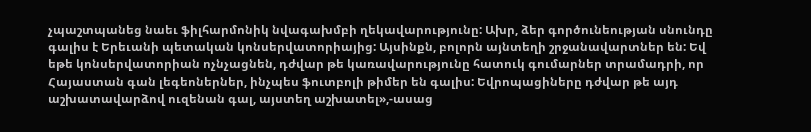չպաշտպանեց նաեւ ֆիլհարմոնիկ նվագախմբի ղեկավարությունը: Ախր, ձեր գործունեության սնունդը գալիս է Երեւանի պետական կոնսերվատորիայից: Այսինքն, բոլորն այնտեղի շրջանավարտներ են: Եվ եթե կոնսերվատորիան ոչնչացնեն, դժվար թե կառավարությունը հատուկ գումարներ տրամադրի, որ Հայաստան գան լեգեոներներ, ինչպես ֆուտբոլի թիմեր են գալիս: Եվրոպացիները դժվար թե այդ աշխատավարձով ուզենան գալ, այստեղ աշխատել»,-ասաց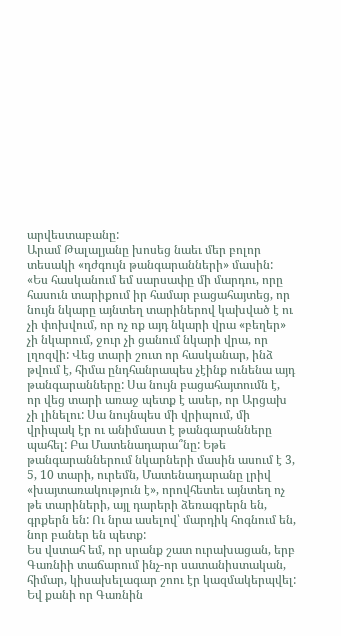արվեստաբանը:
Արամ Թալալյանը խոսեց նաեւ մեր բոլոր տեսակի «դժգույն թանգարանների» մասին:
«Ես հասկանում եմ սարսափը մի մարդու, որը հասուն տարիքում իր համար բացահայտեց, որ նույն նկարը այնտեղ տարիներով կախված է ու չի փոխվում, որ ոչ ոք այդ նկարի վրա «բեղեր» չի նկարում, ջուր չի ցանում նկարի վրա, որ լղոզվի: Վեց տարի շուտ որ հասկանար, ինձ թվում է, հիմա ընդհանրապես չէինք ունենա այդ թանգարանները: Սա նույն բացահայտումն է, որ վեց տարի առաջ պետք է ասեր, որ Արցախ չի լինելու: Սա նույնպես մի վրիպում, մի վրիպակ էր ու անիմաստ է թանգարանները պահել: Բա Մատենադարա՞նը: Եթե թանգարաններում նկարների մասին ասում է 3, 5, 10 տարի, ուրեմն, Մատենադարանը լրիվ «խայտառակություն է», որովհետեւ այնտեղ ոչ թե տարիների, այլ դարերի ձեռագրերն են, գրքերն են: Ու նրա ասելով՝ մարդիկ հոգնում են, նոր բաներ են պետք:
Ես վստահ եմ, որ սրանք շատ ուրախացան, երբ Գառնիի տաճարում ինչ-որ սատանիստական, հիմար, կիսախելագար շոու էր կազմակերպվել: Եվ քանի որ Գառնին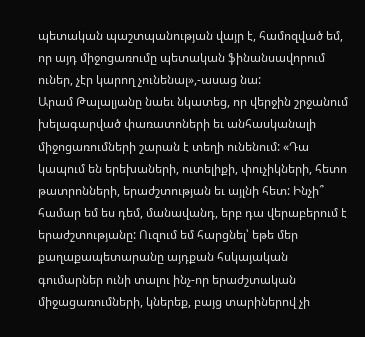պետական պաշտպանության վայր է, համոզված եմ, որ այդ միջոցառումը պետական ֆինանսավորում ուներ, չէր կարող չունենալ»,-ասաց նա:
Արամ Թալալյանը նաեւ նկատեց, որ վերջին շրջանում խելագարված փառատոների եւ անհասկանալի միջոցառումների շարան է տեղի ունենում: «Դա կապում են երեխաների, ուտելիքի, փուչիկների, հետո թատրոնների, երաժշտության եւ այլնի հետ: Ինչի՞ համար եմ ես դեմ, մանավանդ, երբ դա վերաբերում է երաժշտությանը: Ուզում եմ հարցնել՝ եթե մեր քաղաքապետարանը այդքան հսկայական գումարներ ունի տալու ինչ-որ երաժշտական միջացառումների, կներեք, բայց տարիներով չի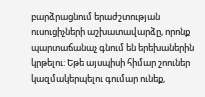բարձրացնում երաժշտության ուսուցիչների աշխատավարձը, որոնք պարտաճանաչ գնում են երեխաներին կրթելու: Եթե այսպիսի հիմար շոուներ կազմակերպելու գումար ունեք,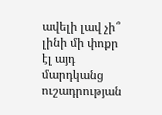ավելի լավ չի՞ լինի մի փոքր էլ այդ մարդկանց ուշադրության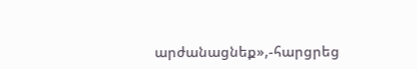արժանացնեք»,-հարցրեց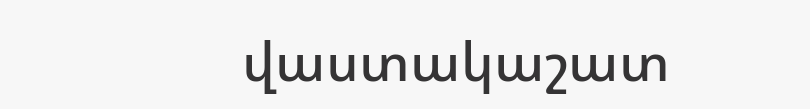վաստակաշատ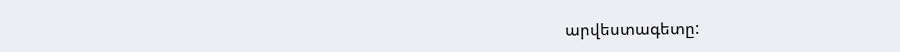արվեստագետը: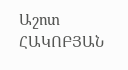Աշոտ ՀԱԿՈԲՅԱՆ